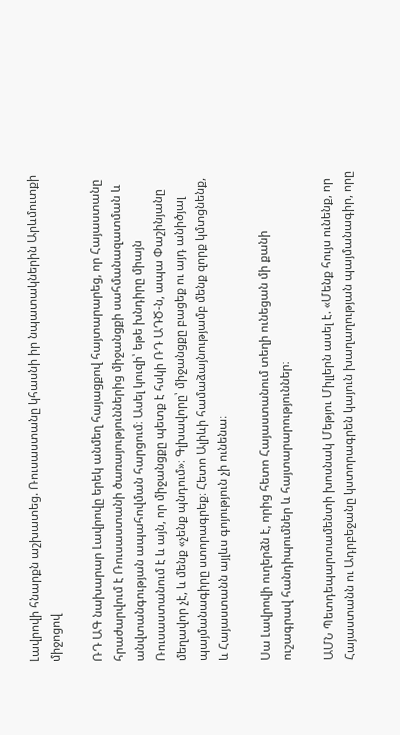Լավրովի հնարքն աշխատեց. Ռուսաստանը կհասնի իր նպատակներին Արևմուտքի միջոցով

ՌԴ ԱԳ նախարար Լավրովը երեկ անմեղ հայացքով հայտարարեց, որ Հայաստանը հրաժարվում է Ռուսաստանի ծառայություններից միջանցքի սահմանազատման և անվտանգության ապահովման հարցում։ Ասել կուզի՝ եթե խնդիրը միայն Ռուսաստանում է և այն, որ միջանցքը պետք է հսկի ՌԴ ԱԴԾ-ն, ապա Փաշինյանը մեղավոր չէ, և մենք «չենք պնդում»։ Գլխավորը՝ միջանցքը բացեք ու այդ անիծյալ պայմանագիրը ստորագրեք։ Հետո Ալիևի համաձայնությամբ մենք զորք կմտցնենք, և Հայաստանն այլևս գոյություն չի ունենա։

Սա Լավրովի ուղերձն է, որից հետո Հայաստանում տեղի ունեցան մի քանի ուշագրավ հանդիպումներ և հայտարարություններ։

ԱՄՆ Պետդեպարտամենտի խոսնակ Մեթյու Միլլերն ասել է. «Մենք հույս ունենք, որ Հայաստանն ու Ադրբեջանը կստորագրեն կայուն խաղաղության պայմանագիր, որը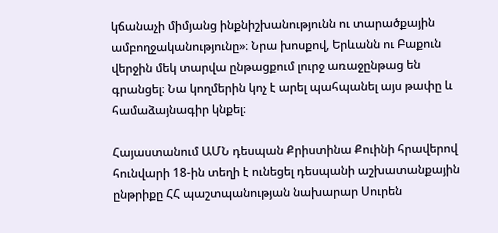կճանաչի միմյանց ինքնիշխանությունն ու տարածքային ամբողջականությունը»։ Նրա խոսքով, Երևանն ու Բաքուն վերջին մեկ տարվա ընթացքում լուրջ առաջընթաց են գրանցել։ Նա կողմերին կոչ է արել պահպանել այս թափը և համաձայնագիր կնքել։

Հայաստանում ԱՄՆ դեսպան Քրիստինա Քուինի հրավերով հունվարի 18-ին տեղի է ունեցել դեսպանի աշխատանքային ընթրիքը ՀՀ պաշտպանության նախարար Սուրեն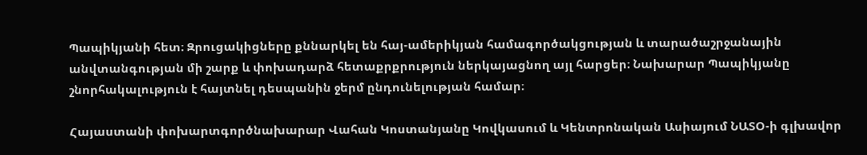Պապիկյանի հետ։ Զրուցակիցները քննարկել են հայ-ամերիկյան համագործակցության և տարածաշրջանային անվտանգության մի շարք և փոխադարձ հետաքրքրություն ներկայացնող այլ հարցեր։ Նախարար Պապիկյանը շնորհակալություն է հայտնել դեսպանին ջերմ ընդունելության համար։

Հայաստանի փոխարտգործնախարար Վահան Կոստանյանը Կովկասում և Կենտրոնական Ասիայում ՆԱՏՕ-ի գլխավոր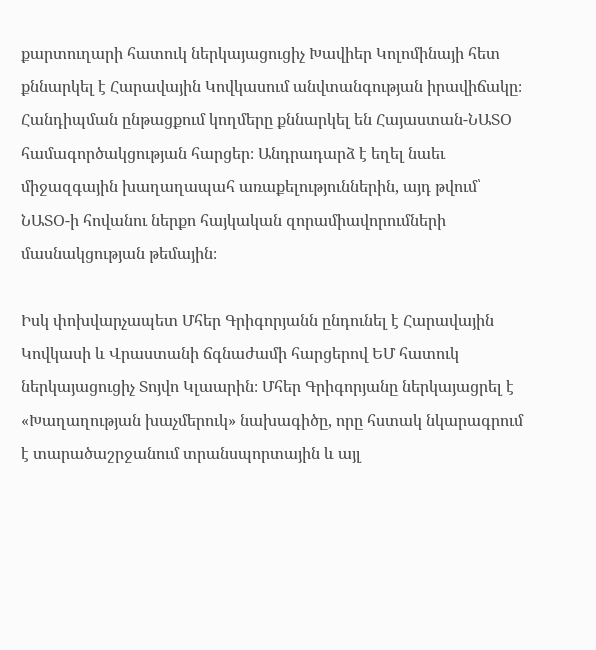քարտուղարի հատուկ ներկայացուցիչ Խավիեր Կոլոմինայի հետ քննարկել է Հարավային Կովկասում անվտանգության իրավիճակը։ Հանդիպման ընթացքում կողմերը քննարկել են Հայաստան-ՆԱՏՕ համագործակցության հարցեր։ Անդրադարձ է եղել նաեւ միջազգային խաղաղապահ առաքելություններին, այդ թվում՝ ՆԱՏՕ-ի հովանու ներքո հայկական զորամիավորումների մասնակցության թեմային։

Իսկ փոխվարչապետ Մհեր Գրիգորյանն ընդունել է Հարավային Կովկասի և Վրաստանի ճգնաժամի հարցերով ԵՄ հատուկ ներկայացուցիչ Տոյվո Կլաարին։ Մհեր Գրիգորյանը ներկայացրել է «Խաղաղության խաչմերուկ» նախագիծը, որը հստակ նկարագրում է տարածաշրջանում տրանսպորտային և այլ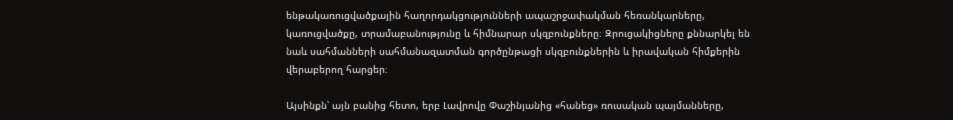ենթակառուցվածքային հաղորդակցությունների ապաշրջափակման հեռանկարները, կառուցվածքը, տրամաբանությունը և հիմնարար սկզբունքները։ Զրուցակիցները քննարկել են նաև սահմանների սահմանազատման գործընթացի սկզբունքներին և իրավական հիմքերին վերաբերող հարցեր։

Այսինքն՝ այն բանից հետո, երբ Լավրովը Փաշինյանից «հանեց» ռուսական պայմանները,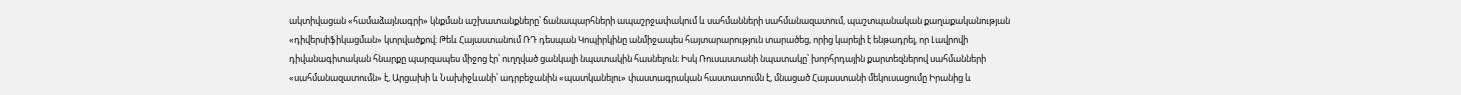ակտիվացան «համաձայնագրի» կնքման աշխատանքները՝ ճանապարհների ապաշրջափակում և սահմանների սահմանազատում, պաշտպանական քաղաքականության «դիվերսիֆիկացման» կտրվածքով։ Թեև Հայաստանում ՌԴ դեսպան Կոպիրկինը անմիջապես հայտարարություն տարածեց, որից կարելի է ենթադրել, որ Լավրովի դիվանագիտական հնարքը պարզապես միջոց էր՝ ուղղված ցանկալի նպատակին հասնելուն։ Իսկ Ռուսաստանի նպատակը՝ խորհրդային քարտեզներով սահմանների «սահմանազատումն» է, Արցախի և Նախիջևանի՝ ադրբեջանին «պատկանելու» փաստագրական հաստատումն է, մնացած Հայաստանի մեկուսացումը Իրանից և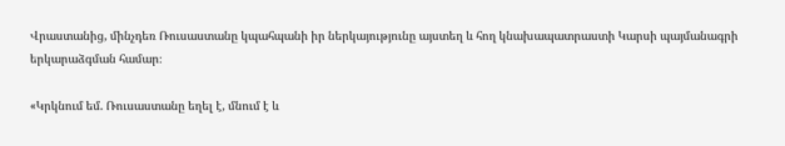Վրաստանից, մինչդեռ Ռուսաստանը կպահպանի իր ներկայությունը այստեղ և հող կնախապատրաստի Կարսի պայմանագրի երկարաձգման համար։

«Կրկնում եմ. Ռուսաստանը եղել է, մնում է և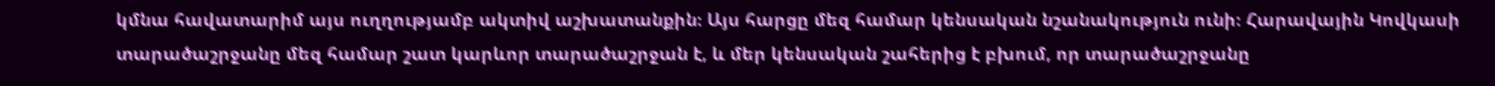կմնա հավատարիմ այս ուղղությամբ ակտիվ աշխատանքին։ Այս հարցը մեզ համար կենսական նշանակություն ունի։ Հարավային Կովկասի տարածաշրջանը մեզ համար շատ կարևոր տարածաշրջան է, և մեր կենսական շահերից է բխում, որ տարածաշրջանը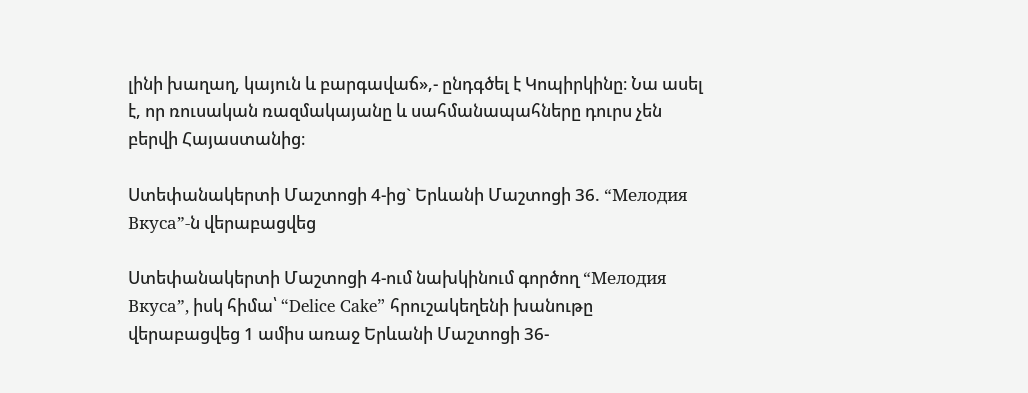լինի խաղաղ, կայուն և բարգավաճ»,- ընդգծել է Կոպիրկինը։ Նա ասել է, որ ռուսական ռազմակայանը և սահմանապահները դուրս չեն բերվի Հայաստանից։

Ստեփանակերտի Մաշտոցի 4-ից` Երևանի Մաշտոցի 36. “Мелодия Вкуса”-ն վերաբացվեց

Ստեփանակերտի Մաշտոցի 4-ում նախկինում գործող “Мелодия Вкуса”, իսկ հիմա՝ “Delice Cake” հրուշակեղենի խանութը վերաբացվեց 1 ամիս առաջ Երևանի Մաշտոցի 36-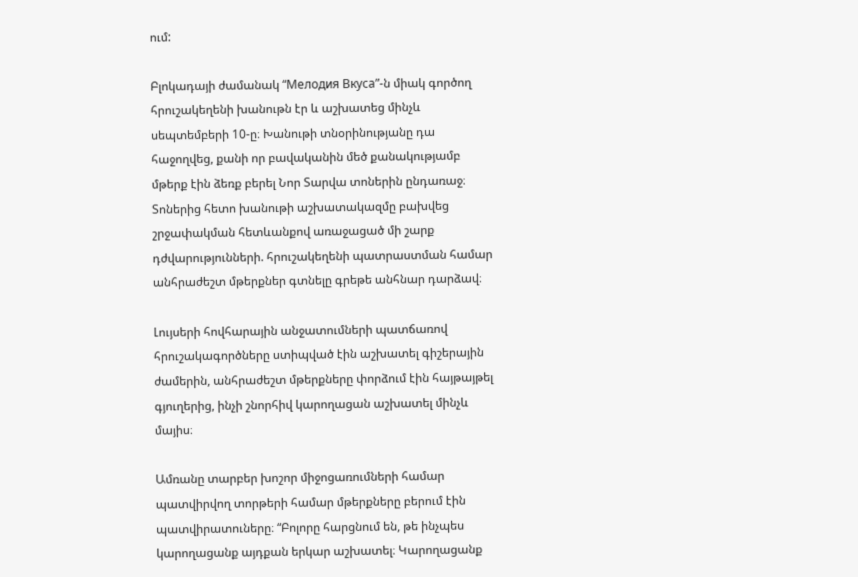ում:

Բլոկադայի ժամանակ “Мелодия Вкуса”-ն միակ գործող հրուշակեղենի խանութն էր և աշխատեց մինչև սեպտեմբերի 10-ը։ Խանութի տնօրինությանը դա հաջողվեց, քանի որ բավականին մեծ քանակությամբ մթերք էին ձեռք բերել Նոր Տարվա տոներին ընդառաջ։ Տոներից հետո խանութի աշխատակազմը բախվեց շրջափակման հետևանքով առաջացած մի շարք դժվարությունների. հրուշակեղենի պատրաստման համար անհրաժեշտ մթերքներ գտնելը գրեթե անհնար դարձավ։

Լույսերի հովհարային անջատումների պատճառով հրուշակագործները ստիպված էին աշխատել գիշերային ժամերին, անհրաժեշտ մթերքները փորձում էին հայթայթել գյուղերից, ինչի շնորհիվ կարողացան աշխատել մինչև մայիս։

Ամռանը տարբեր խոշոր միջոցառումների համար պատվիրվող տորթերի համար մթերքները բերում էին պատվիրատուները։ “Բոլորը հարցնում են, թե ինչպես կարողացանք այդքան երկար աշխատել։ Կարողացանք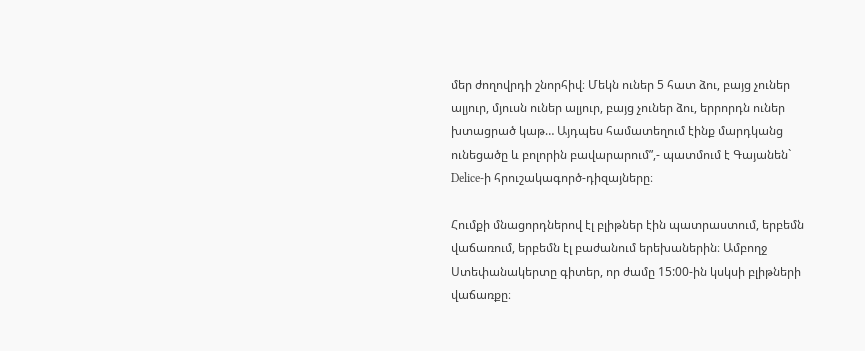մեր ժողովրդի շնորհիվ։ Մեկն ուներ 5 հատ ձու, բայց չուներ ալյուր, մյուսն ուներ ալյուր, բայց չուներ ձու, երրորդն ուներ խտացրած կաթ… Այդպես համատեղում էինք մարդկանց ունեցածը և բոլորին բավարարում”,- պատմում է Գայանեն` Delice-ի հրուշակագործ-դիզայները։

Հումքի մնացորդներով էլ բլիթներ էին պատրաստում, երբեմն վաճառում, երբեմն էլ բաժանում երեխաներին։ Ամբողջ Ստեփանակերտը գիտեր, որ ժամը 15:00-ին կսկսի բլիթների վաճառքը։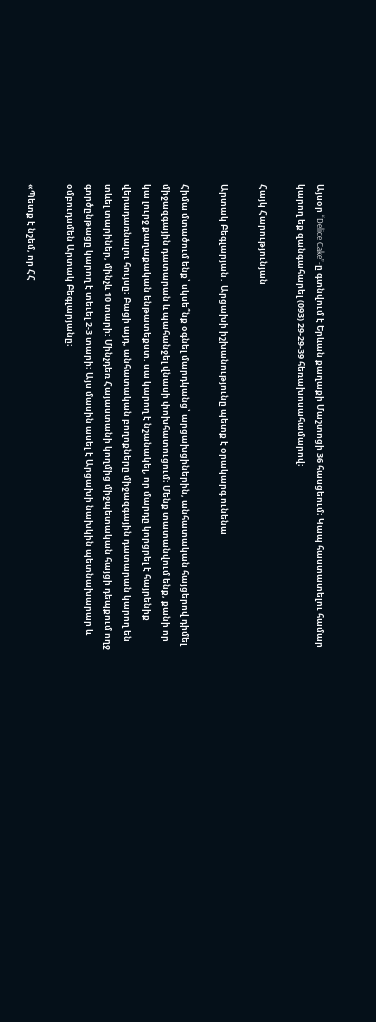Այսօր “Delice Cake”-ը գտնվում է Երևան քաղաքի Մաշտոցի 36 հասցեում։ Կապ հաստատելու համար կարող եք զանգահարել (093) 29-29-39 հեռախոսահամարով։

Հայկ Հարությունյան

Արտակ Բեգլարյան․ Արցախի իշխանությունը պետք է օրակարգ ունենա

Հիմա մտածում ենք՝ սկսե՞նք օգնել մարդկանց՝ արցախցիներին, անհատական հայցերով դիմել միջազգային դատարան և պահանջել վնասի փոխհատուցում։ Մենք տատանվում ենք, քանի որ կա լուրջ քաղաքական ենթատեքստ. սա կարող է նշանակել, որ մարդը կորցրել է հայրենիք վերադառնալու հույսը։ Բացի այդ, անհատական բողոքները միջազգային դատարան կարող են տևել տարիներ, մինչև 10 տարի: Մինչդեռ Հայաստանի կողմից միջպետական հայցի դեպքում ողջ գործընթացը կարող է տեւել 2-3 տարի։ Այս մասին ասել է Արցախի նախկին պետնախարար և օմբուդսմեն Արտակ Բեգլարյանը։

«Պետք է նշեմ, որ ՀՀ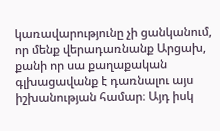կառավարությունը չի ցանկանում, որ մենք վերադառնանք Արցախ, քանի որ սա քաղաքական գլխացավանք է դառնալու այս իշխանության համար։ Այդ իսկ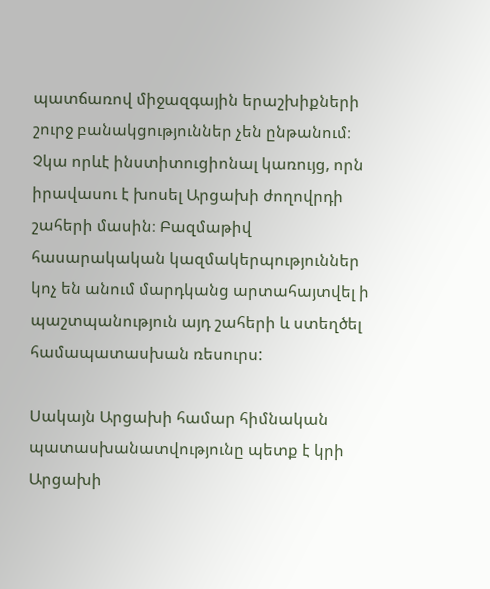պատճառով միջազգային երաշխիքների շուրջ բանակցություններ չեն ընթանում։ Չկա որևէ ինստիտուցիոնալ կառույց, որն իրավասու է խոսել Արցախի ժողովրդի շահերի մասին։ Բազմաթիվ հասարակական կազմակերպություններ կոչ են անում մարդկանց արտահայտվել ի պաշտպանություն այդ շահերի և ստեղծել համապատասխան ռեսուրս:

Սակայն Արցախի համար հիմնական պատասխանատվությունը պետք է կրի Արցախի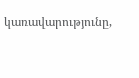կառավարությունը,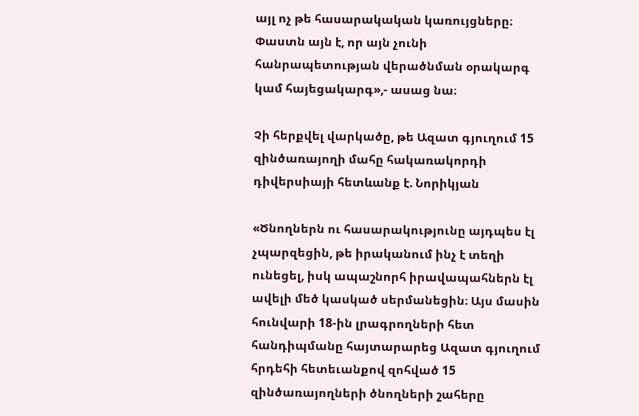այլ ոչ թե հասարակական կառույցները։ Փաստն այն է, որ այն չունի հանրապետության վերածնման օրակարգ կամ հայեցակարգ»,- ասաց նա։

Չի հերքվել վարկածը, թե Ազատ գյուղում 15 զինծառայողի մահը հակառակորդի դիվերսիայի հետևանք է. Նորիկյան

«Ծնողներն ու հասարակությունը այդպես էլ չպարզեցին, թե իրականում ինչ է տեղի ունեցել, իսկ ապաշնորհ իրավապահներն էլ ավելի մեծ կասկած սերմանեցին։ Այս մասին հունվարի 18-ին լրագրողների հետ հանդիպմանը հայտարարեց Ազատ գյուղում հրդեհի հետեւանքով զոհված 15 զինծառայողների ծնողների շահերը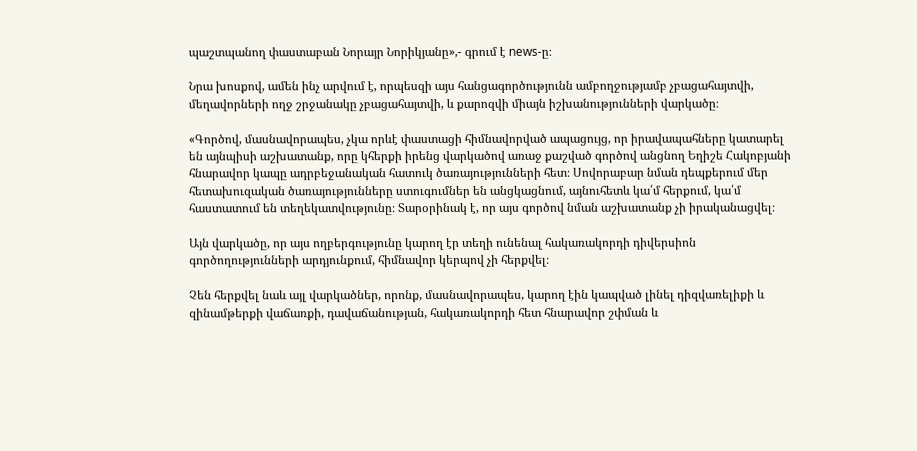պաշտպանող փաստաբան Նորայր Նորիկյանը»,- գրում է news-ը։

Նրա խոսքով, ամեն ինչ արվում է, որպեսզի այս հանցագործությունն ամբողջությամբ չբացահայտվի, մեղավորների ողջ շրջանակը չբացահայտվի, և քարոզվի միայն իշխանությունների վարկածը։

«Գործով, մասնավորապես, չկա որևէ փաստացի հիմնավորված ապացույց, որ իրավապահները կատարել են այնպիսի աշխատանք, որը կհերքի իրենց վարկածով առաջ քաշված գործով անցնող Եղիշե Հակոբյանի հնարավոր կապը ադրբեջանական հատուկ ծառայությունների հետ։ Սովորաբար նման դեպքերում մեր հետախուզական ծառայությունները ստուգումներ են անցկացնում, այնուհետև կա՛մ հերքում, կա՛մ հաստատում են տեղեկատվությունը։ Տարօրինակ է, որ այս գործով նման աշխատանք չի իրականացվել։

Այն վարկածը, որ այս ողբերգությունը կարող էր տեղի ունենալ հակառակորդի դիվերսիոն գործողությունների արդյունքում, հիմնավոր կերպով չի հերքվել։

Չեն հերքվել նաև այլ վարկածներ, որոնք, մասնավորապես, կարող էին կապված լինել դիզվառելիքի և զինամթերքի վաճառքի, դավաճանության, հակառակորդի հետ հնարավոր շփման և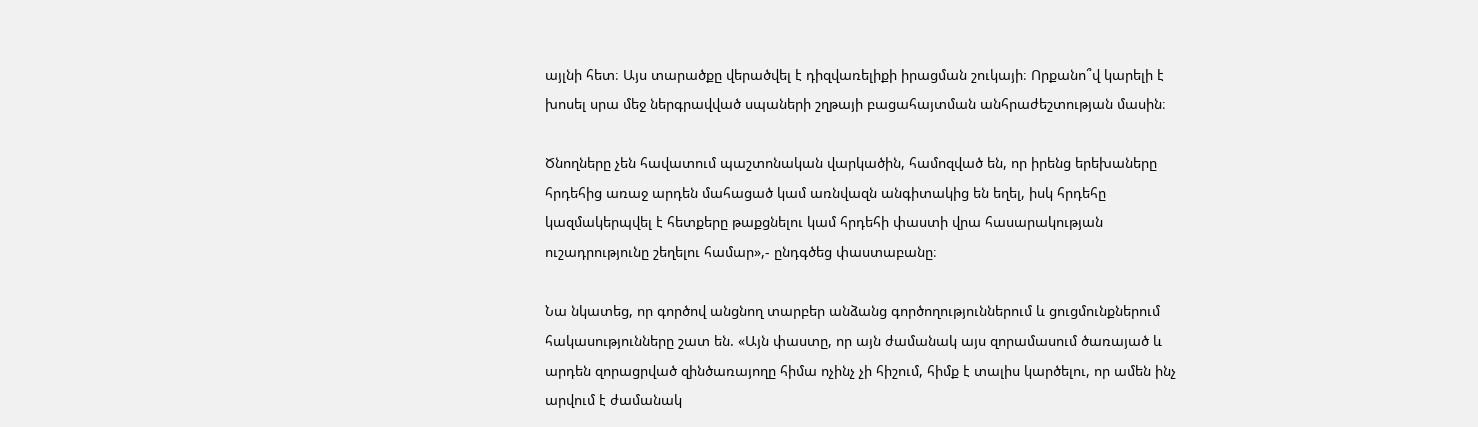այլնի հետ։ Այս տարածքը վերածվել է դիզվառելիքի իրացման շուկայի։ Որքանո՞վ կարելի է խոսել սրա մեջ ներգրավված սպաների շղթայի բացահայտման անհրաժեշտության մասին։

Ծնողները չեն հավատում պաշտոնական վարկածին, համոզված են, որ իրենց երեխաները հրդեհից առաջ արդեն մահացած կամ առնվազն անգիտակից են եղել, իսկ հրդեհը կազմակերպվել է հետքերը թաքցնելու կամ հրդեհի փաստի վրա հասարակության ուշադրությունը շեղելու համար»,- ընդգծեց փաստաբանը։

Նա նկատեց, որ գործով անցնող տարբեր անձանց գործողություններում և ցուցմունքներում հակասությունները շատ են. «Այն փաստը, որ այն ժամանակ այս զորամասում ծառայած և արդեն զորացրված զինծառայողը հիմա ոչինչ չի հիշում, հիմք է տալիս կարծելու, որ ամեն ինչ արվում է ժամանակ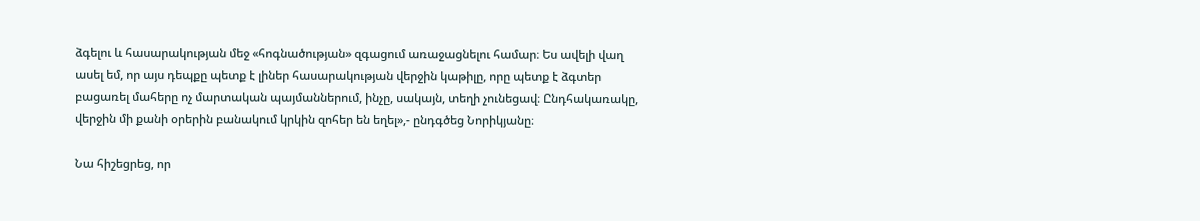ձգելու և հասարակության մեջ «հոգնածության» զգացում առաջացնելու համար։ Ես ավելի վաղ ասել եմ, որ այս դեպքը պետք է լիներ հասարակության վերջին կաթիլը, որը պետք է ձգտեր բացառել մահերը ոչ մարտական պայմաններում, ինչը, սակայն, տեղի չունեցավ։ Ընդհակառակը, վերջին մի քանի օրերին բանակում կրկին զոհեր են եղել»,- ընդգծեց Նորիկյանը։

Նա հիշեցրեց, որ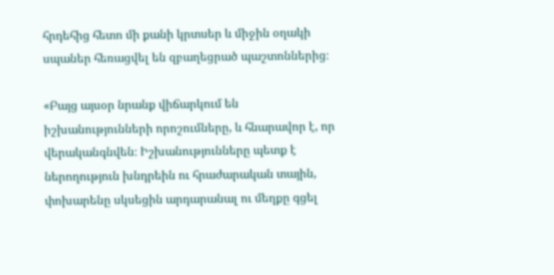հրդեհից հետո մի քանի կրտսեր և միջին օղակի սպաներ հեռացվել են զբաղեցրած պաշտոններից։

«Բայց այսօր նրանք վիճարկում են իշխանությունների որոշումները, և հնարավոր է, որ վերականգնվեն։ Իշխանությունները պետք է ներողություն խնդրեին ու հրաժարական տային, փոխարենը սկսեցին արդարանալ ու մեղքը գցել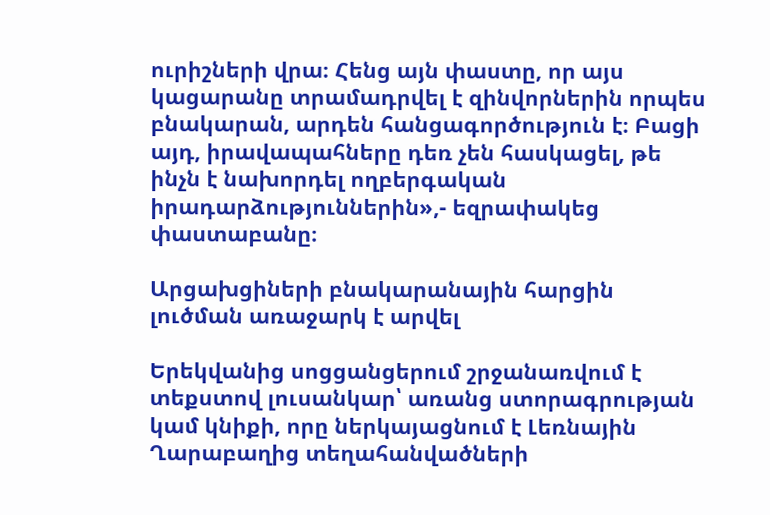ուրիշների վրա։ Հենց այն փաստը, որ այս կացարանը տրամադրվել է զինվորներին որպես բնակարան, արդեն հանցագործություն է։ Բացի այդ, իրավապահները դեռ չեն հասկացել, թե ինչն է նախորդել ողբերգական իրադարձություններին»,- եզրափակեց փաստաբանը։

Արցախցիների բնակարանային հարցին լուծման առաջարկ է արվել

Երեկվանից սոցցանցերում շրջանառվում է տեքստով լուսանկար՝ առանց ստորագրության կամ կնիքի, որը ներկայացնում է Լեռնային Ղարաբաղից տեղահանվածների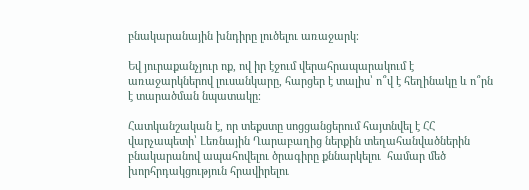բնակարանային խնդիրը լուծելու առաջարկ։

Եվ յուրաքանչյուր ոք, ով իր էջում վերահրապարակում է առաջարկներով լուսանկարը, հարցեր է տալիս՝ ո՞վ է հեղինակը և ո՞րն է տարածման նպատակը։

Հատկանշական է, որ տեքստը սոցցանցերում հայտնվել է ՀՀ վարչապետի՝ Լեռնային Ղարաբաղից ներքին տեղահանվածներին բնակարանով ապահովելու ծրագիրը քննարկելու  համար մեծ խորհրդակցություն հրավիրելու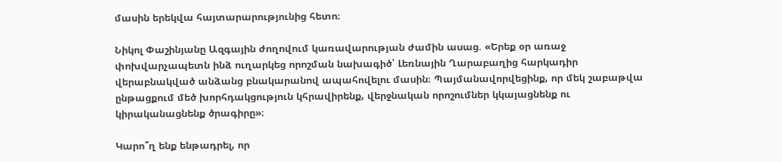մասին երեկվա հայտարարությունից հետո։

Նիկոլ Փաշինյանը Ազգային ժողովում կառավարության ժամին ասաց. «Երեք օր առաջ փոխվարչապետն ինձ ուղարկեց որոշման նախագիծ՝ Լեռնային Ղարաբաղից հարկադիր վերաբնակված անձանց բնակարանով ապահովելու մասին։ Պայմանավորվեցինք, որ մեկ շաբաթվա ընթացքում մեծ խորհդակցություն կհրավիրենք, վերջնական որոշումներ կկայացնենք ու կիրականացնենք ծրագիրը»։

Կարո՞ղ ենք ենթադրել, որ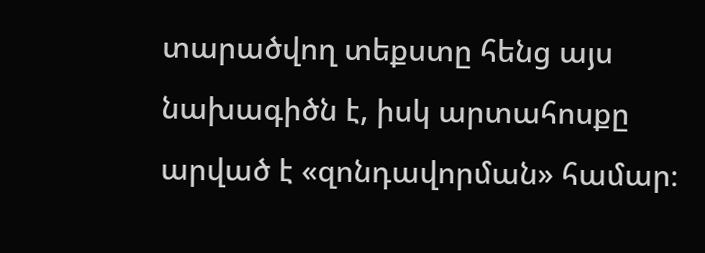տարածվող տեքստը հենց այս նախագիծն է, իսկ արտահոսքը արված է «զոնդավորման» համար։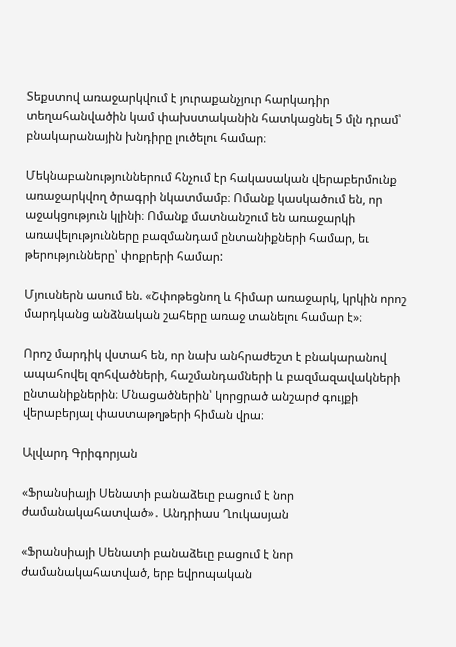Տեքստով առաջարկվում է յուրաքանչյուր հարկադիր տեղահանվածին կամ փախստականին հատկացնել 5 մլն դրամ՝ բնակարանային խնդիրը լուծելու համար։

Մեկնաբանություններում հնչում էր հակասական վերաբերմունք առաջարկվող ծրագրի նկատմամբ։ Ոմանք կասկածում են, որ աջակցություն կլինի։ Ոմանք մատնանշում են առաջարկի առավելությունները բազմանդամ ընտանիքների համար, եւ թերությունները՝ փոքրերի համար:

Մյուսներն ասում են. «Շփոթեցնող և հիմար առաջարկ, կրկին որոշ մարդկանց անձնական շահերը առաջ տանելու համար է»։

Որոշ մարդիկ վստահ են, որ նախ անհրաժեշտ է բնակարանով ապահովել զոհվածների, հաշմանդամների և բազմազավակների ընտանիքներին։ Մնացածներին՝ կորցրած անշարժ գույքի վերաբերյալ փաստաթղթերի հիման վրա։

Ալվարդ Գրիգորյան

«Ֆրանսիայի Սենատի բանաձեւը բացում է նոր ժամանակահատված»․ Անդրիաս Ղուկասյան

«Ֆրանսիայի Սենատի բանաձեւը բացում է նոր ժամանակահատված, երբ եվրոպական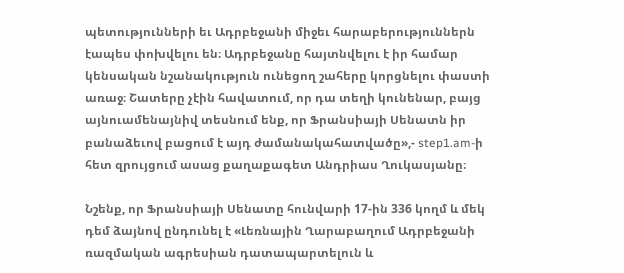պետությունների եւ Ադրբեջանի միջեւ հարաբերություններն էապես փոխվելու են։ Ադրբեջանը հայտնվելու է իր համար կենսական նշանակություն ունեցող շահերը կորցնելու փաստի առաջ։ Շատերը չէին հավատում, որ դա տեղի կունենար, բայց այնուամենայնիվ տեսնում ենք, որ Ֆրանսիայի Սենատն իր բանաձեւով բացում է այդ ժամանակահատվածը»,- step1.am-ի հետ զրույցում ասաց քաղաքագետ Անդրիաս Ղուկասյանը։

Նշենք, որ Ֆրանսիայի Սենատը հունվարի 17-ին 336 կողմ և մեկ դեմ ձայնով ընդունել է «Լեռնային Ղարաբաղում Ադրբեջանի ռազմական ագրեսիան դատապարտելուն և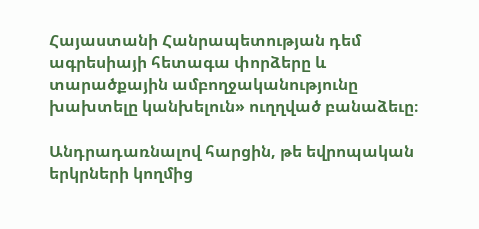Հայաստանի Հանրապետության դեմ ագրեսիայի հետագա փորձերը և տարածքային ամբողջականությունը խախտելը կանխելուն» ուղղված բանաձեւը։

Անդրադառնալով հարցին, թե եվրոպական երկրների կողմից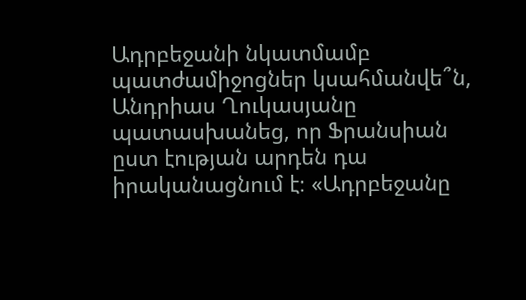Ադրբեջանի նկատմամբ պատժամիջոցներ կսահմանվե՞ն, Անդրիաս Ղուկասյանը պատասխանեց, որ Ֆրանսիան ըստ էության արդեն դա իրականացնում է։ «Ադրբեջանը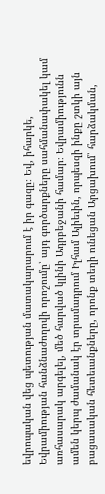եվրոպական վեց պետության մատակարարում է իր գազը։ Եվ, իհարկե, Եվրամիության հանձնաժողովի որոշումը՝ այդ գործարքները սահմանափակել կամ առհասարակ արգելել, մեծ հարված կլինի Ադրբեջանի համար։ Եվրամիությունն ամեն կերպ ժամանակ էր տրամադրում Իլհամ Ալիեւին, որպեսզի ինքը շտկի այն բացասական հետեւանքները, որոնք տեղի ունեցան Արցախում՝ հարձակման,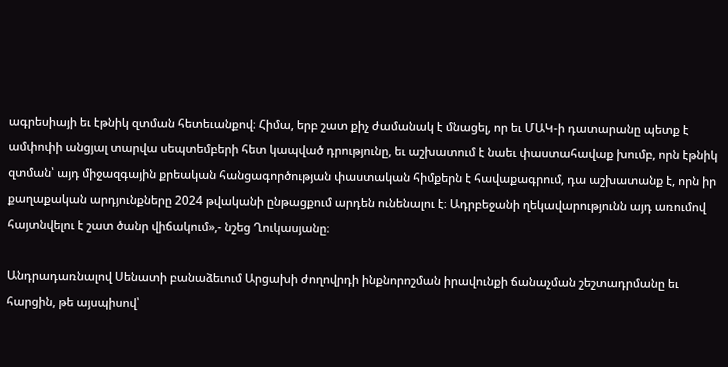ագրեսիայի եւ էթնիկ զտման հետեւանքով։ Հիմա, երբ շատ քիչ ժամանակ է մնացել, որ եւ ՄԱԿ-ի դատարանը պետք է ամփոփի անցյալ տարվա սեպտեմբերի հետ կապված դրությունը, եւ աշխատում է նաեւ փաստահավաք խումբ, որն էթնիկ զտման՝ այդ միջազգային քրեական հանցագործության փաստական հիմքերն է հավաքագրում, դա աշխատանք է, որն իր քաղաքական արդյունքները 2024 թվականի ընթացքում արդեն ունենալու է։ Ադրբեջանի ղեկավարությունն այդ առումով հայտնվելու է շատ ծանր վիճակում»,- նշեց Ղուկասյանը։

Անդրադառնալով Սենատի բանաձեւում Արցախի ժողովրդի ինքնորոշման իրավունքի ճանաչման շեշտադրմանը եւ հարցին, թե այսպիսով՝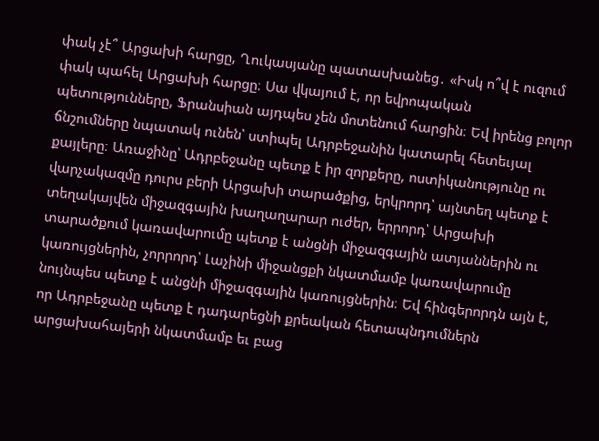փակ չէ՞ Արցախի հարցը, Ղուկասյանը պատասխանեց․ «Իսկ ո՞վ է ուզում փակ պահել Արցախի հարցը։ Սա վկայում է, որ եվրոպական պետությունները, Ֆրանսիան այդպես չեն մոտենում հարցին։ Եվ իրենց բոլոր ճնշումները նպատակ ունեն՝ ստիպել Ադրբեջանին կատարել հետեւյալ քայլերը։ Առաջինը՝ Ադրբեջանը պետք է իր զորքերը, ոստիկանությունը ու վարչակազմը դուրս բերի Արցախի տարածքից, երկրորդ՝ այնտեղ պետք է տեղակայվեն միջազգային խաղաղարար ուժեր, երրորդ՝ Արցախի տարածքում կառավարումը պետք է անցնի միջազգային ատյաններին ու կառույցներին, չորրորդ՝ Լաչինի միջանցքի նկատմամբ կառավարումը նույնպես պետք է անցնի միջազգային կառույցներին։ Եվ հինգերորդն այն է, որ Ադրբեջանը պետք է դադարեցնի քրեական հետապնդումներն արցախահայերի նկատմամբ եւ բաց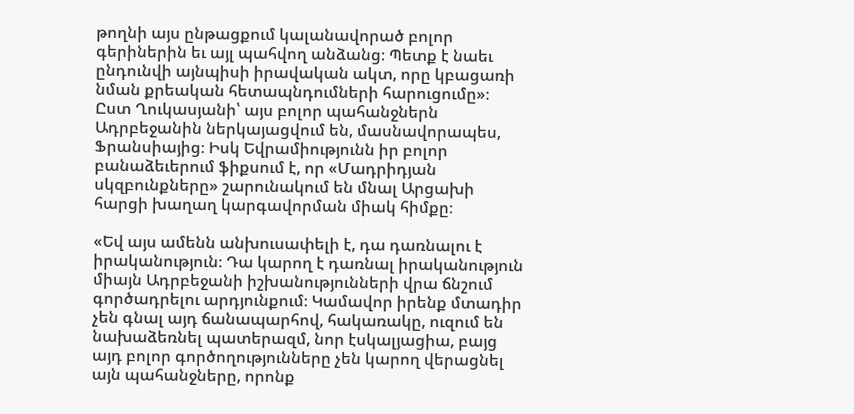թողնի այս ընթացքում կալանավորած բոլոր գերիներին եւ այլ պահվող անձանց։ Պետք է նաեւ ընդունվի այնպիսի իրավական ակտ, որը կբացառի նման քրեական հետապնդումների հարուցումը»։ Ըստ Ղուկասյանի՝ այս բոլոր պահանջներն Ադրբեջանին ներկայացվում են, մասնավորապես, Ֆրանսիայից։ Իսկ Եվրամիությունն իր բոլոր բանաձեւերում ֆիքսում է, որ «Մադրիդյան սկզբունքները» շարունակում են մնալ Արցախի հարցի խաղաղ կարգավորման միակ հիմքը։

«Եվ այս ամենն անխուսափելի է, դա դառնալու է իրականություն։ Դա կարող է դառնալ իրականություն միայն Ադրբեջանի իշխանությունների վրա ճնշում գործադրելու արդյունքում։ Կամավոր իրենք մտադիր չեն գնալ այդ ճանապարհով, հակառակը, ուզում են նախաձեռնել պատերազմ, նոր էսկալյացիա, բայց այդ բոլոր գործողությունները չեն կարող վերացնել այն պահանջները, որոնք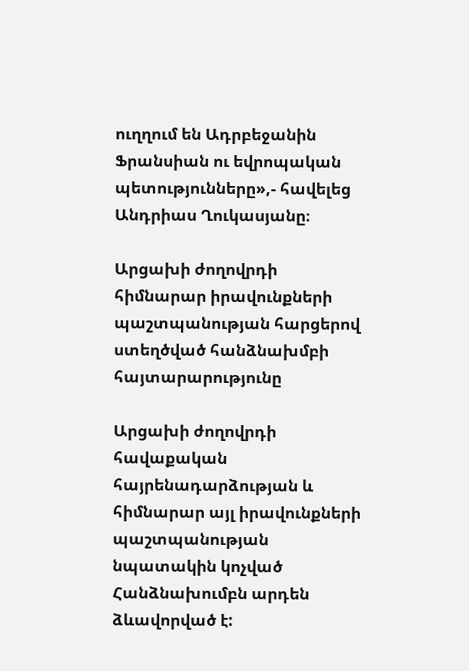ուղղում են Ադրբեջանին Ֆրանսիան ու եվրոպական պետությունները»,- հավելեց Անդրիաս Ղուկասյանը։

Արցախի ժողովրդի հիմնարար իրավունքների պաշտպանության հարցերով ստեղծված հանձնախմբի հայտարարությունը

Արցախի ժողովրդի հավաքական հայրենադարձության և հիմնարար այլ իրավունքների պաշտպանության նպատակին կոչված Հանձնախումբն արդեն ձևավորված է: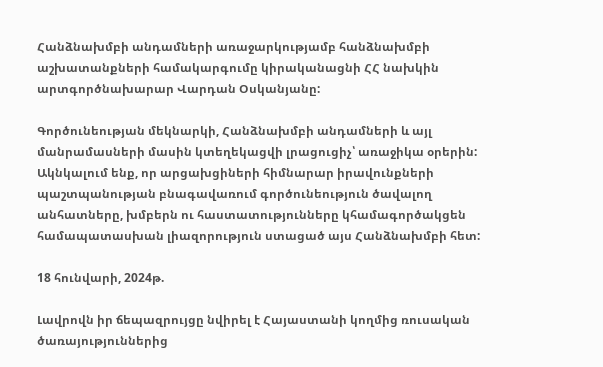Հանձնախմբի անդամների առաջարկությամբ հանձնախմբի աշխատանքների համակարգումը կիրականացնի ՀՀ նախկին արտգործնախարար Վարդան Օսկանյանը:

Գործունեության մեկնարկի, Հանձնախմբի անդամների և այլ մանրամասների մասին կտեղեկացվի լրացուցիչ՝ առաջիկա օրերին: Ակնկալում ենք, որ արցախցիների հիմնարար իրավունքների պաշտպանության բնագավառում գործունեություն ծավալող անհատները, խմբերն ու հաստատությունները կհամագործակցեն համապատասխան լիազորություն ստացած այս Հանձնախմբի հետ:

18 հունվարի, 2024թ.

Լավրովն իր ճեպազրույցը նվիրել է Հայաստանի կողմից ռուսական ծառայություններից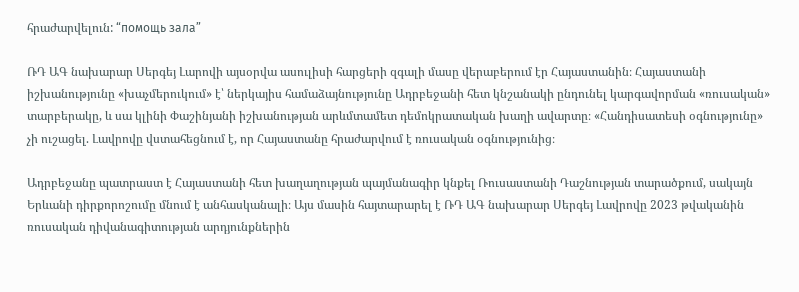հրաժարվելուն: “помощь зала”

ՌԴ ԱԳ նախարար Սերգեյ Լարովի այսօրվա ասուլիսի հարցերի զգալի մասը վերաբերում էր Հայաստանին։ Հայաստանի իշխանությունը «խաչմերուկում» է՝ ներկայիս համաձայնությունը Ադրբեջանի հետ կնշանակի ընդունել կարգավորման «ռուսական» տարբերակը, և սա կլինի Փաշինյանի իշխանության արևմտամետ դեմոկրատական խաղի ավարտը։ «Հանդիսատեսի օգնությունը» չի ուշացել. Լավրովը վստահեցնում է, որ Հայաստանը հրաժարվում է ռուսական օգնությունից։

Ադրբեջանը պատրաստ է Հայաստանի հետ խաղաղության պայմանագիր կնքել Ռուսաստանի Դաշնության տարածքում, սակայն Երևանի դիրքորոշումը մնում է անհասկանալի։ Այս մասին հայտարարել է ՌԴ ԱԳ նախարար Սերգեյ Լավրովը 2023 թվականին ռուսական դիվանագիտության արդյունքներին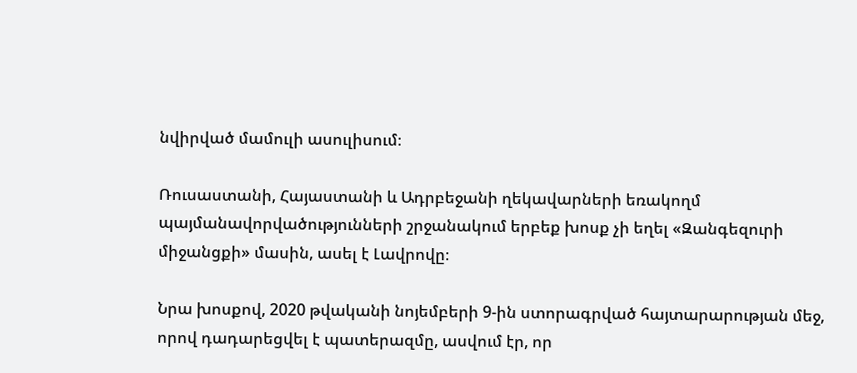նվիրված մամուլի ասուլիսում։

Ռուսաստանի, Հայաստանի և Ադրբեջանի ղեկավարների եռակողմ պայմանավորվածությունների շրջանակում երբեք խոսք չի եղել «Զանգեզուրի միջանցքի» մասին, ասել է Լավրովը։

Նրա խոսքով, 2020 թվականի նոյեմբերի 9-ին ստորագրված հայտարարության մեջ, որով դադարեցվել է պատերազմը, ասվում էր, որ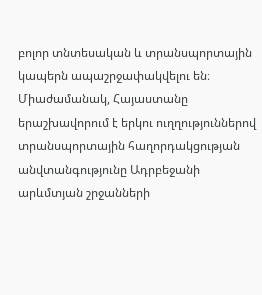բոլոր տնտեսական և տրանսպորտային կապերն ապաշրջափակվելու են։ Միաժամանակ, Հայաստանը երաշխավորում է երկու ուղղություններով տրանսպորտային հաղորդակցության անվտանգությունը Ադրբեջանի արևմտյան շրջանների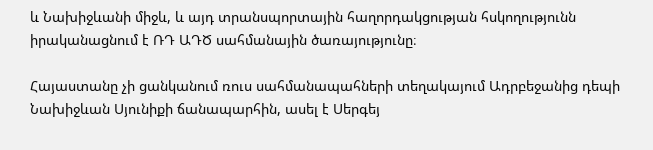և Նախիջևանի միջև, և այդ տրանսպորտային հաղորդակցության հսկողությունն իրականացնում է ՌԴ ԱԴԾ սահմանային ծառայությունը։

Հայաստանը չի ցանկանում ռուս սահմանապահների տեղակայում Ադրբեջանից դեպի Նախիջևան Սյունիքի ճանապարհին, ասել է Սերգեյ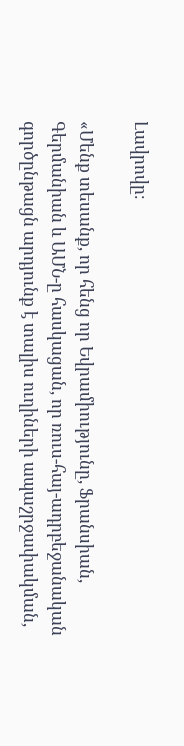Լավրովը։

«Մենք տեսանք, որ հենց որ Եվրամիությունը, Ֆրանսիան, Գերմանիան և ԱՄՆ-ը հասկացան, որ ռուս-հայ-ադրբեջանական գործընթացն արդյունք է տալիս ուղիների ապաշրջափակման,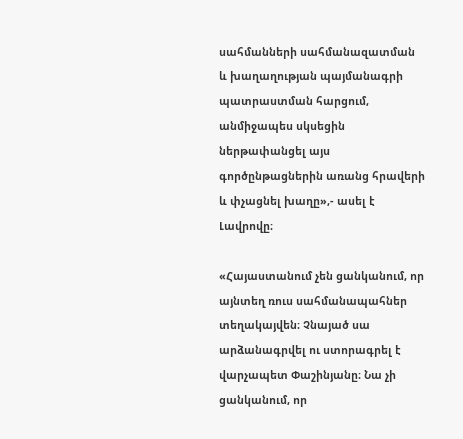սահմանների սահմանազատման և խաղաղության պայմանագրի պատրաստման հարցում, անմիջապես սկսեցին ներթափանցել այս գործընթացներին առանց հրավերի և փչացնել խաղը»,- ասել է Լավրովը։

«Հայաստանում չեն ցանկանում, որ այնտեղ ռուս սահմանապահներ տեղակայվեն։ Չնայած սա արձանագրվել ու ստորագրել է վարչապետ Փաշինյանը։ Նա չի ցանկանում, որ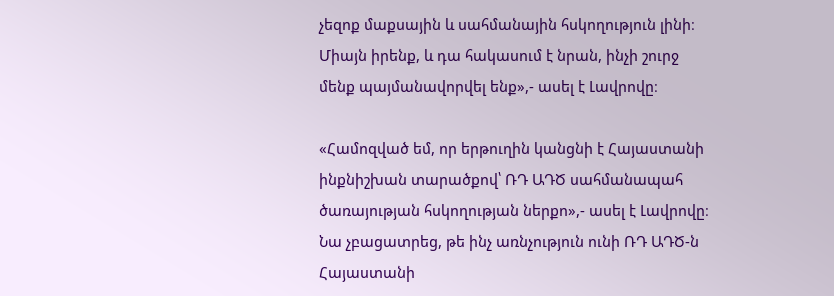չեզոք մաքսային և սահմանային հսկողություն լինի։ Միայն իրենք, և դա հակասում է նրան, ինչի շուրջ մենք պայմանավորվել ենք»,- ասել է Լավրովը։

«Համոզված եմ, որ երթուղին կանցնի է Հայաստանի ինքնիշխան տարածքով՝ ՌԴ ԱԴԾ սահմանապահ ծառայության հսկողության ներքո»,- ասել է Լավրովը։ Նա չբացատրեց, թե ինչ առնչություն ունի ՌԴ ԱԴԾ-ն Հայաստանի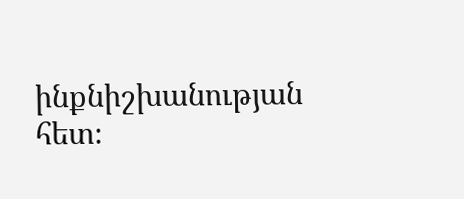ինքնիշխանության հետ։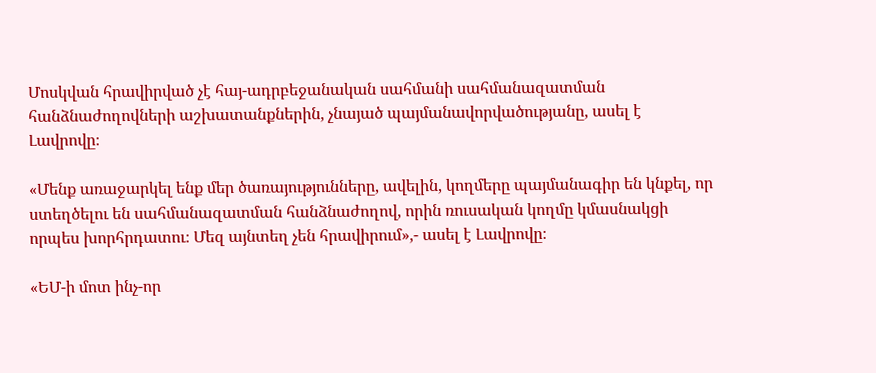Մոսկվան հրավիրված չէ հայ-ադրբեջանական սահմանի սահմանազատման հանձնաժողովների աշխատանքներին, չնայած պայմանավորվածությանը, ասել է Լավրովը։

«Մենք առաջարկել ենք մեր ծառայությունները, ավելին, կողմերը պայմանագիր են կնքել, որ ստեղծելու են սահմանազատման հանձնաժողով, որին ռուսական կողմը կմասնակցի որպես խորհրդատու։ Մեզ այնտեղ չեն հրավիրում»,- ասել է Լավրովը։

«ԵՄ-ի մոտ ինչ-որ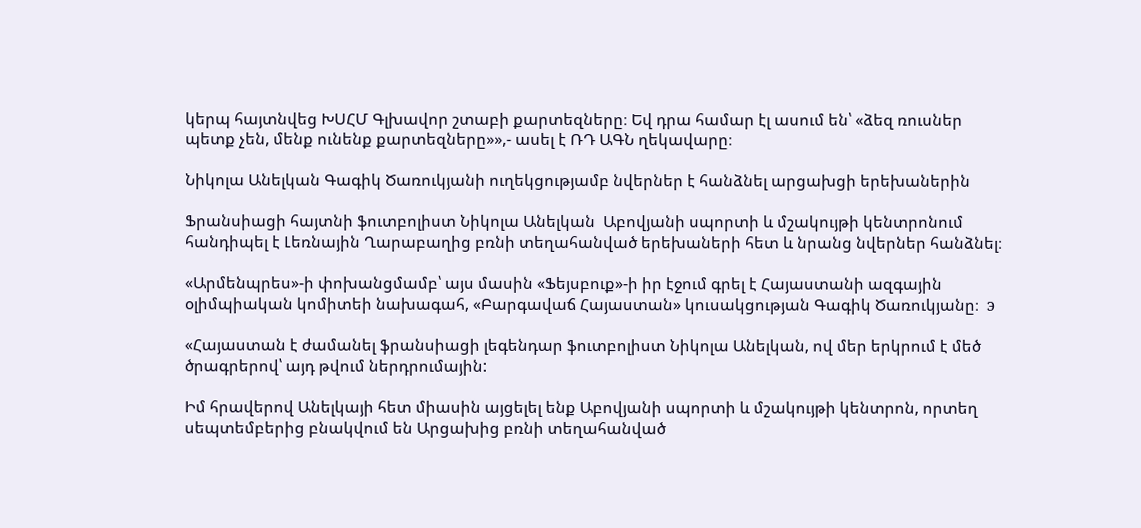կերպ հայտնվեց ԽՍՀՄ Գլխավոր շտաբի քարտեզները։ Եվ դրա համար էլ ասում են՝ «ձեզ ռուսներ պետք չեն, մենք ունենք քարտեզները»»,- ասել է ՌԴ ԱԳՆ ղեկավարը։

Նիկոլա Անելկան Գագիկ Ծառուկյանի ուղեկցությամբ նվերներ է հանձնել արցախցի երեխաներին

Ֆրանսիացի հայտնի ֆուտբոլիստ Նիկոլա Անելկան  Աբովյանի սպորտի և մշակույթի կենտրոնում հանդիպել է Լեռնային Ղարաբաղից բռնի տեղահանված երեխաների հետ և նրանց նվերներ հանձնել։

«Արմենպրես»-ի փոխանցմամբ՝ այս մասին «Ֆեյսբուք»-ի իր էջում գրել է Հայաստանի ազգային օլիմպիական կոմիտեի նախագահ, «Բարգավաճ Հայաստան» կուսակցության Գագիկ Ծառուկյանը։  э

«Հայաստան է ժամանել ֆրանսիացի լեգենդար ֆուտբոլիստ Նիկոլա Անելկան, ով մեր երկրում է մեծ ծրագրերով՝ այդ թվում ներդրումային:

Իմ հրավերով Անելկայի հետ միասին այցելել ենք Աբովյանի սպորտի և մշակույթի կենտրոն, որտեղ սեպտեմբերից բնակվում են Արցախից բռնի տեղահանված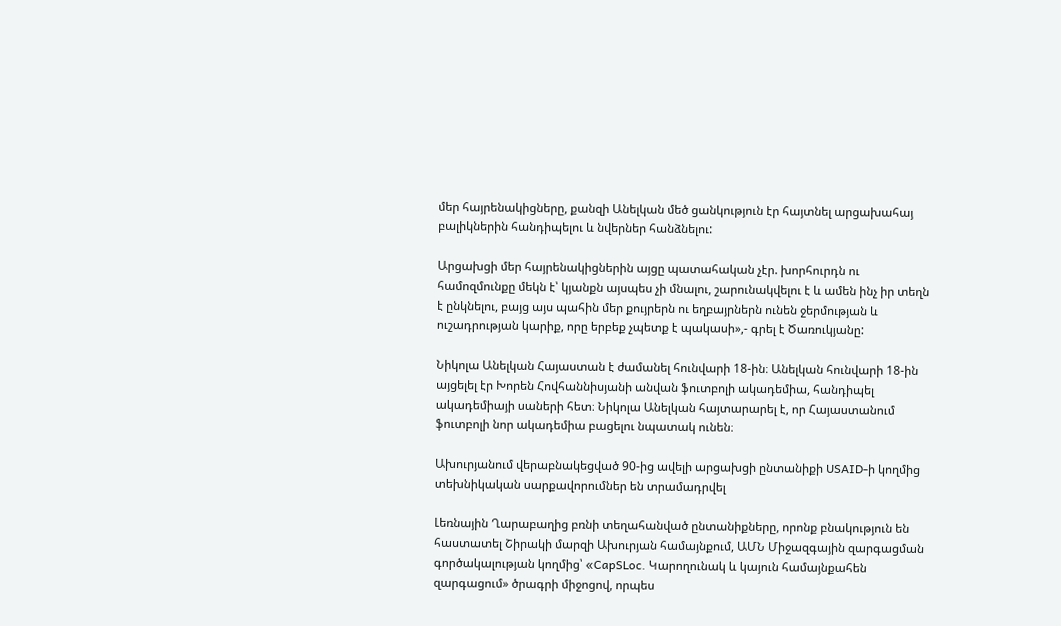մեր հայրենակիցները, քանզի Անելկան մեծ ցանկություն էր հայտնել արցախահայ բալիկներին հանդիպելու և նվերներ հանձնելու:

Արցախցի մեր հայրենակիցներին այցը պատահական չէր. խորհուրդն ու համոզմունքը մեկն է՝ կյանքն այսպես չի մնալու, շարունակվելու է և ամեն ինչ իր տեղն է ընկնելու, բայց այս պահին մեր քույրերն ու եղբայրներն ունեն ջերմության և ուշադրության կարիք, որը երբեք չպետք է պակասի»,- գրել է Ծառուկյանը:

Նիկոլա Անելկան Հայաստան է ժամանել հունվարի 18-ին։ Անելկան հունվարի 18-ին այցելել էր Խորեն Հովհաննիսյանի անվան ֆուտբոլի ակադեմիա, հանդիպել ակադեմիայի սաների հետ։ Նիկոլա Անելկան հայտարարել է, որ Հայաստանում ֆուտբոլի նոր ակադեմիա բացելու նպատակ ունեն։

Ախուրյանում վերաբնակեցված 90-ից ավելի արցախցի ընտանիքի USAID-ի կողմից տեխնիկական սարքավորումներ են տրամադրվել

Լեռնային Ղարաբաղից բռնի տեղահանված ընտանիքները, որոնք բնակություն են հաստատել Շիրակի մարզի Ախուրյան համայնքում, ԱՄՆ Միջազգային զարգացման գործակալության կողմից՝ «CapSLoc. Կարողունակ և կայուն համայնքահեն զարգացում» ծրագրի միջոցով, որպես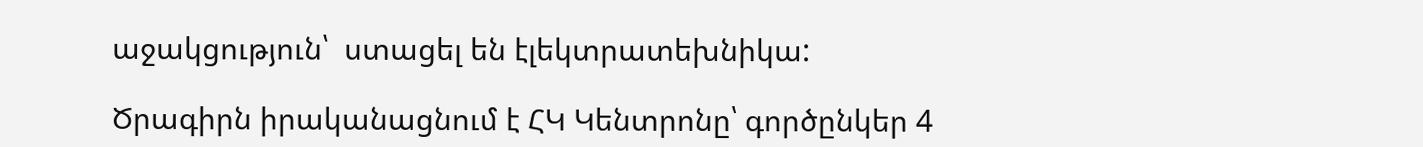աջակցություն՝  ստացել են էլեկտրատեխնիկա:

Ծրագիրն իրականացնում է ՀԿ Կենտրոնը՝ գործընկեր 4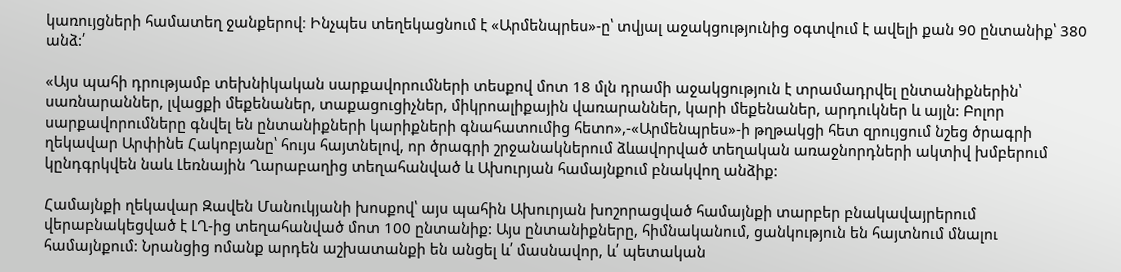կառույցների համատեղ ջանքերով։ Ինչպես տեղեկացնում է «Արմենպրես»-ը՝ տվյալ աջակցությունից օգտվում է ավելի քան 90 ընտանիք՝ 380 անձ:՛

«Այս պահի դրությամբ տեխնիկական սարքավորումների տեսքով մոտ 18 մլն դրամի աջակցություն է տրամադրվել ընտանիքներին՝ սառնարաններ, լվացքի մեքենաներ, տաքացուցիչներ, միկրոալիքային վառարաններ, կարի մեքենաներ, արդուկներ և այլն: Բոլոր սարքավորումները գնվել են ընտանիքների կարիքների գնահատումից հետո»,-«Արմենպրես»-ի թղթակցի հետ զրույցում նշեց ծրագրի ղեկավար Արփինե Հակոբյանը՝ հույս հայտնելով, որ ծրագրի շրջանակներում ձևավորված տեղական առաջնորդների ակտիվ խմբերում կընդգրկվեն նաև Լեռնային Ղարաբաղից տեղահանված և Ախուրյան համայնքում բնակվող անձիք:

Համայնքի ղեկավար Զավեն Մանուկյանի խոսքով՝ այս պահին Ախուրյան խոշորացված համայնքի տարբեր բնակավայրերում վերաբնակեցված է ԼՂ-ից տեղահանված մոտ 100 ընտանիք: Այս ընտանիքները, հիմնականում, ցանկություն են հայտնում մնալու   համայնքում: Նրանցից ոմանք արդեն աշխատանքի են անցել և՛ մասնավոր, և՛ պետական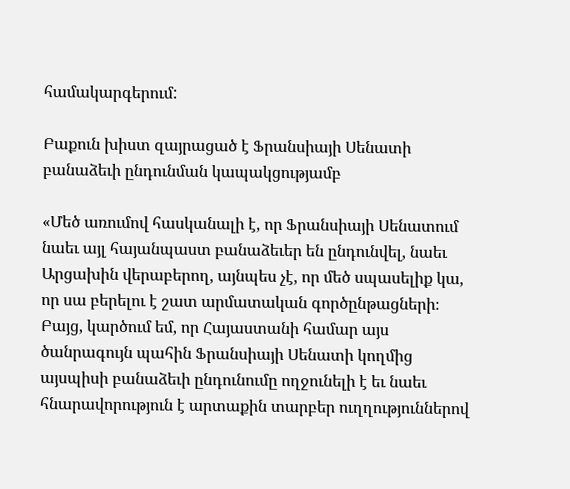համակարգերում:

Բաքուն խիստ զայրացած է Ֆրանսիայի Սենատի բանաձեւի ընդունման կապակցությամբ

«Մեծ առումով հասկանալի է, որ Ֆրանսիայի Սենատում նաեւ այլ հայանպաստ բանաձեւեր են ընդունվել, նաեւ Արցախին վերաբերող, այնպես չէ, որ մեծ սպասելիք կա, որ սա բերելու է շատ արմատական գործընթացների։ Բայց, կարծում եմ, որ Հայաստանի համար այս ծանրագույն պահին Ֆրանսիայի Սենատի կողմից այսպիսի բանաձեւի ընդունումը ողջունելի է եւ նաեւ հնարավորություն է արտաքին տարբեր ուղղություններով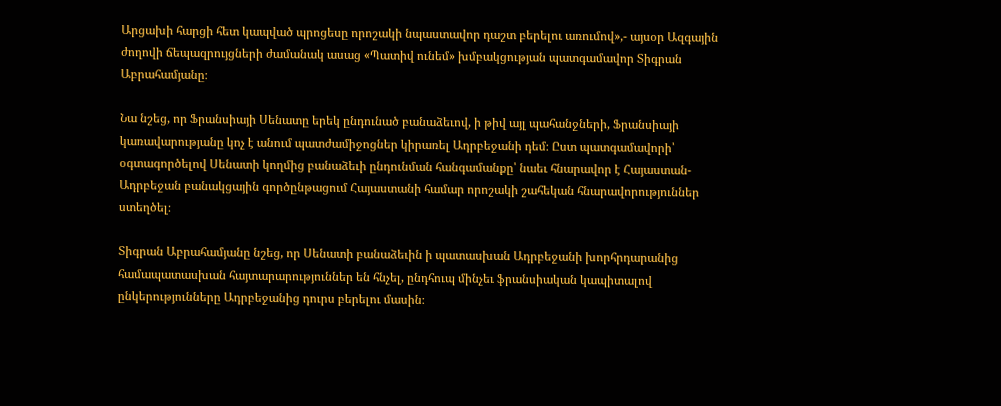Արցախի հարցի հետ կապված պրոցեսը որոշակի նպաստավոր դաշտ բերելու առումով»,- այսօր Ազգային ժողովի ճեպազրույցների ժամանակ ասաց «Պատիվ ունեմ» խմբակցության պատգամավոր Տիգրան Աբրահամյանը։

Նա նշեց, որ Ֆրանսիայի Սենատը երեկ ընդունած բանաձեւով, ի թիվ այլ պահանջների, Ֆրանսիայի կառավարությանը կոչ է անում պատժամիջոցներ կիրառել Ադրբեջանի դեմ։ Ըստ պատգամավորի՝ օգտագործելով Սենատի կողմից բանաձեւի ընդունման հանգամանքը՝ նաեւ հնարավոր է Հայաստան-Ադրբեջան բանակցային գործընթացում Հայաստանի համար որոշակի շահեկան հնարավորություններ ստեղծել։

Տիգրան Աբրահամյանը նշեց, որ Սենատի բանաձեւին ի պատասխան Ադրբեջանի խորհրդարանից համապատասխան հայտարարություններ են հնչել, ընդհուպ մինչեւ ֆրանսիական կապիտալով ընկերությունները Ադրբեջանից դուրս բերելու մասին։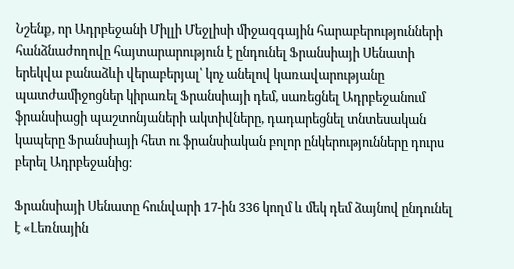Նշենք, որ Ադրբեջանի Միլլի Մեջլիսի միջազգային հարաբերությունների հանձնաժողովը հայտարարություն է ընդունել Ֆրանսիայի Սենատի երեկվա բանաձևի վերաբերյալ՝ կոչ անելով կառավարությանը պատժամիջոցներ կիրառել Ֆրանսիայի դեմ, սառեցնել Ադրբեջանում ֆրանսիացի պաշտոնյաների ակտիվները, դադարեցնել տնտեսական կապերը Ֆրանսիայի հետ ու ֆրանսիական բոլոր ընկերությունները դուրս բերել Ադրբեջանից։

Ֆրանսիայի Սենատը հունվարի 17-ին 336 կողմ և մեկ դեմ ձայնով ընդունել է «Լեռնային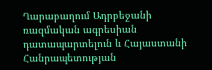Ղարաբաղում Ադրբեջանի ռազմական ագրեսիան դատապարտելուն և Հայաստանի Հանրապետության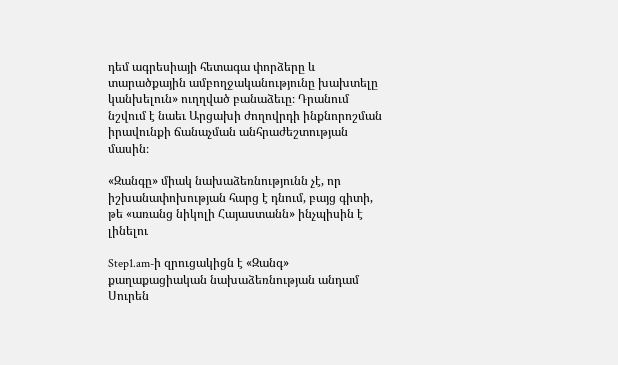դեմ ագրեսիայի հետագա փորձերը և տարածքային ամբողջականությունը խախտելը կանխելուն» ուղղված բանաձեւը։ Դրանում նշվում է նաեւ Արցախի ժողովրդի ինքնորոշման իրավունքի ճանաչման անհրաժեշտության մասին։

«Զանգը» միակ նախաձեռնությունն չէ, որ իշխանափոխության հարց է դնում, բայց գիտի, թե «առանց նիկոլի Հայաստանն» ինչպիսին է լինելու

Step1.am-ի զրուցակիցն է «Զանգ» քաղաքացիական նախաձեռնության անդամ Սուրեն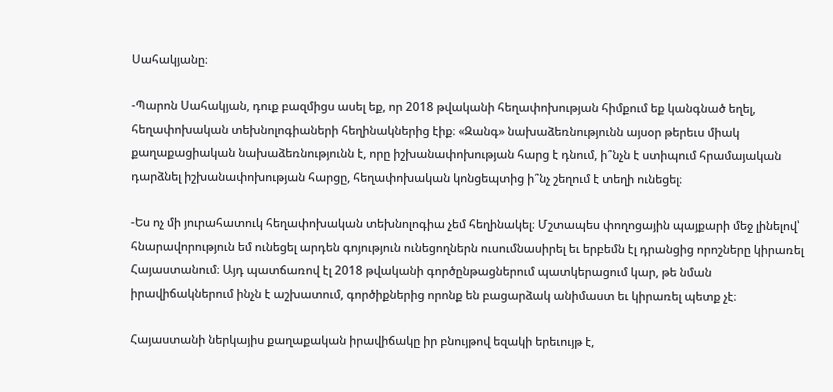Սահակյանը։

-Պարոն Սահակյան, դուք բազմիցս ասել եք, որ 2018 թվականի հեղափոխության հիմքում եք կանգնած եղել, հեղափոխական տեխնոլոգիաների հեղինակներից էիք։ «Զանգ» նախաձեռնությունն այսօր թերեւս միակ քաղաքացիական նախաձեռնությունն է, որը իշխանափոխության հարց է դնում, ի՞նչն է ստիպում հրամայական դարձնել իշխանափոխության հարցը, հեղափոխական կոնցեպտից ի՞նչ շեղում է տեղի ունեցել։

-Ես ոչ մի յուրահատուկ հեղափոխական տեխնոլոգիա չեմ հեղինակել։ Մշտապես փողոցային պայքարի մեջ լինելով՝ հնարավորություն եմ ունեցել արդեն գոյություն ունեցողներն ուսումնասիրել եւ երբեմն էլ դրանցից որոշները կիրառել Հայաստանում։ Այդ պատճառով էլ 2018 թվականի գործընթացներում պատկերացում կար, թե նման իրավիճակներում ինչն է աշխատում, գործիքներից որոնք են բացարձակ անիմաստ եւ կիրառել պետք չէ։

Հայաստանի ներկայիս քաղաքական իրավիճակը իր բնույթով եզակի երեւույթ է,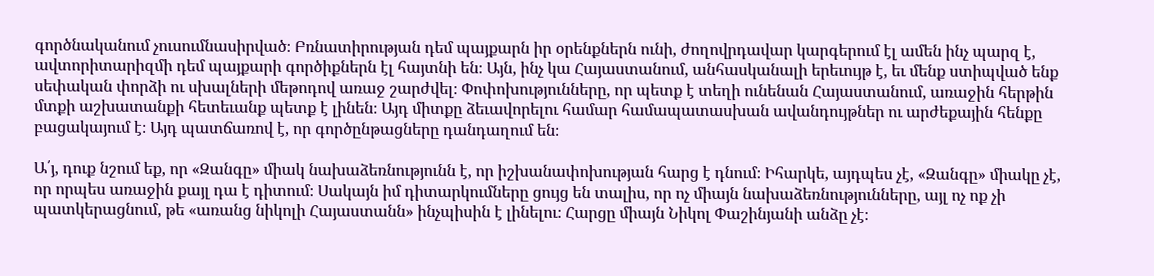գործնականում չուսումնասիրված։ Բռնատիրության դեմ պայքարն իր օրենքներն ունի, ժողովրդավար կարգերում էլ ամեն ինչ պարզ է, ավտորիտարիզմի դեմ պայքարի գործիքներն էլ հայտնի են։ Այն, ինչ կա Հայաստանում, անհասկանալի երեւույթ է, եւ մենք ստիպված ենք սեփական փորձի ու սխալների մեթոդով առաջ շարժվել։ Փոփոխությունները, որ պետք է տեղի ունենան Հայաստանում, առաջին հերթին մտքի աշխատանքի հետեւանք պետք է լինեն։ Այդ միտքը ձեւավորելու համար համապատասխան ավանդույթներ ու արժեքային հենքը բացակայում է։ Այդ պատճառով է, որ գործընթացները դանդաղում են։

Ա՛յ, դուք նշում եք, որ «Զանգը» միակ նախաձեռնությունն է, որ իշխանափոխության հարց է դնում։ Իհարկե, այդպես չէ, «Զանգը» միակը չէ, որ որպես առաջին քայլ դա է դիտում։ Սակայն իմ դիտարկումները ցույց են տալիս, որ ոչ միայն նախաձեռնությունները, այլ ոչ ոք չի պատկերացնում, թե «առանց նիկոլի Հայաստանն» ինչպիսին է լինելու։ Հարցը միայն Նիկոլ Փաշինյանի անձը չէ։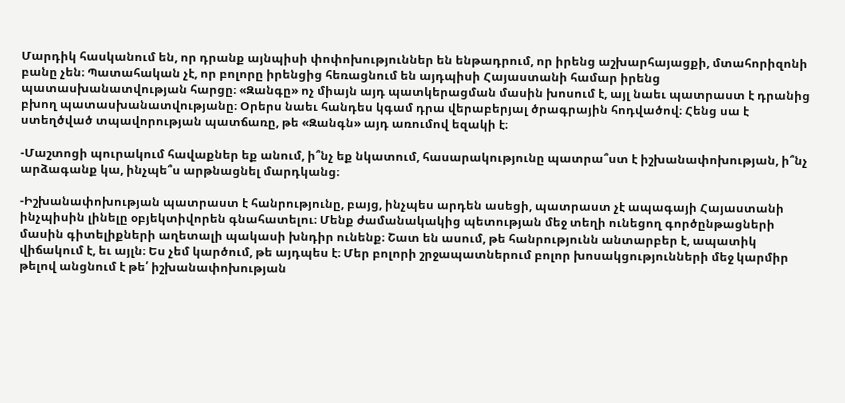Մարդիկ հասկանում են, որ դրանք այնպիսի փոփոխություններ են ենթադրում, որ իրենց աշխարհայացքի, մտահորիզոնի բանը չեն։ Պատահական չէ, որ բոլորը իրենցից հեռացնում են այդպիսի Հայաստանի համար իրենց պատասխանատվության հարցը։ «Զանգը» ոչ միայն այդ պատկերացման մասին խոսում է, այլ նաեւ պատրաստ է դրանից բխող պատասխանատվությանը։ Օրերս նաեւ հանդես կգամ դրա վերաբերյալ ծրագրային հոդվածով։ Հենց սա է ստեղծված տպավորության պատճառը, թե «Զանգն» այդ առումով եզակի է։

-Մաշտոցի պուրակում հավաքներ եք անում, ի՞նչ եք նկատում, հասարակությունը պատրա՞ստ է իշխանափոխության, ի՞նչ արձագանք կա, ինչպե՞ս արթնացնել մարդկանց։

-Իշխանափոխության պատրաստ է հանրությունը, բայց, ինչպես արդեն ասեցի, պատրաստ չէ ապագայի Հայաստանի ինչպիսին լինելը օբյեկտիվորեն գնահատելու։ Մենք ժամանակակից պետության մեջ տեղի ունեցող գործընթացների մասին գիտելիքների աղետալի պակասի խնդիր ունենք։ Շատ են ասում, թե հանրությունն անտարբեր է, ապատիկ վիճակում է, եւ այլն։ Ես չեմ կարծում, թե այդպես է։ Մեր բոլորի շրջապատներում բոլոր խոսակցությունների մեջ կարմիր թելով անցնում է թե՛ իշխանափոխության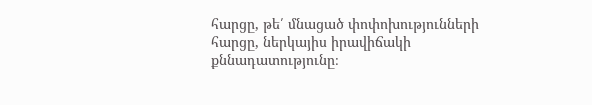հարցը, թե՛ մնացած փոփոխությունների հարցը, ներկայիս իրավիճակի քննադատությունը։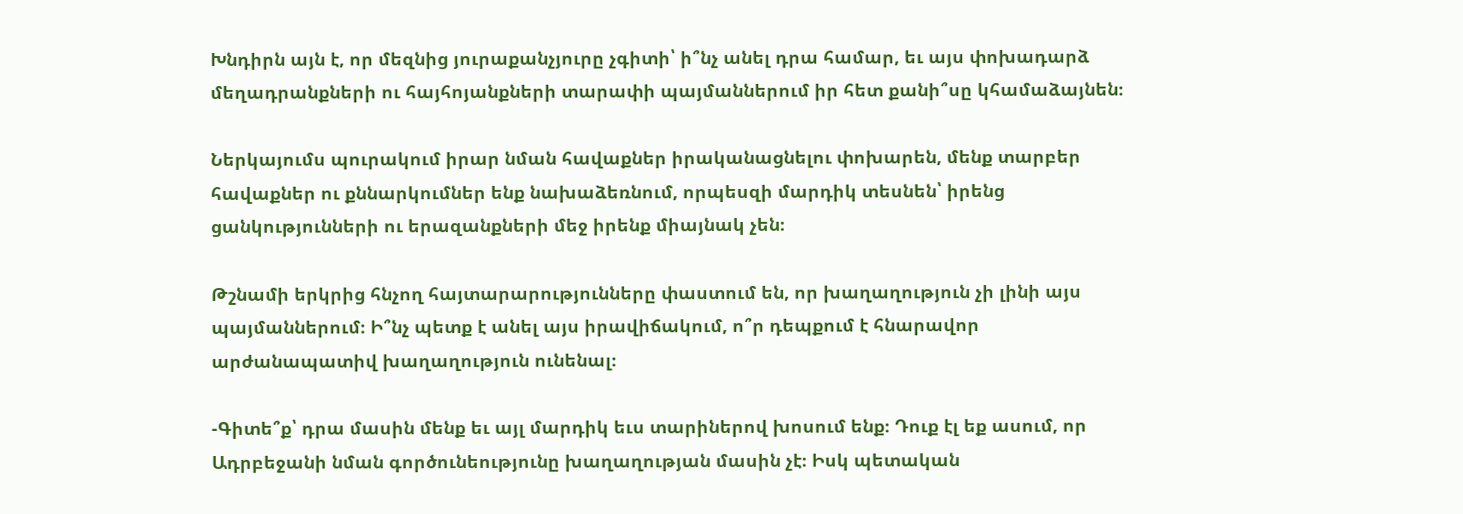Խնդիրն այն է, որ մեզնից յուրաքանչյուրը չգիտի՝ ի՞նչ անել դրա համար, եւ այս փոխադարձ մեղադրանքների ու հայհոյանքների տարափի պայմաններում իր հետ քանի՞սը կհամաձայնեն։

Ներկայումս պուրակում իրար նման հավաքներ իրականացնելու փոխարեն, մենք տարբեր հավաքներ ու քննարկումներ ենք նախաձեռնում, որպեսզի մարդիկ տեսնեն՝ իրենց ցանկությունների ու երազանքների մեջ իրենք միայնակ չեն։

Թշնամի երկրից հնչող հայտարարությունները փաստում են, որ խաղաղություն չի լինի այս պայմաններում։ Ի՞նչ պետք է անել այս իրավիճակում, ո՞ր դեպքում է հնարավոր արժանապատիվ խաղաղություն ունենալ։

-Գիտե՞ք՝ դրա մասին մենք եւ այլ մարդիկ եւս տարիներով խոսում ենք։ Դուք էլ եք ասում, որ Ադրբեջանի նման գործունեությունը խաղաղության մասին չէ։ Իսկ պետական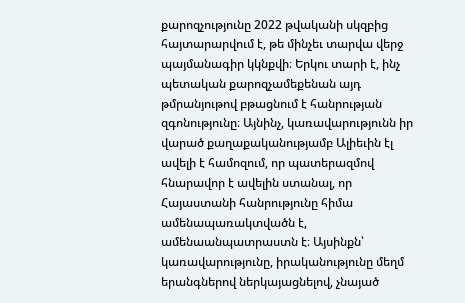քարոզչությունը 2022 թվականի սկզբից հայտարարվում է, թե մինչեւ տարվա վերջ պայմանագիր կկնքվի։ Երկու տարի է, ինչ պետական քարոզչամեքենան այդ թմրանյութով բթացնում է հանրության զգոնությունը։ Այնինչ, կառավարությունն իր վարած քաղաքականությամբ Ալիեւին էլ ավելի է համոզում, որ պատերազմով հնարավոր է ավելին ստանալ, որ Հայաստանի հանրությունը հիմա ամենապառակտվածն է, ամենաանպատրաստն է։ Այսինքն՝ կառավարությունը, իրականությունը մեղմ երանգներով ներկայացնելով, չնայած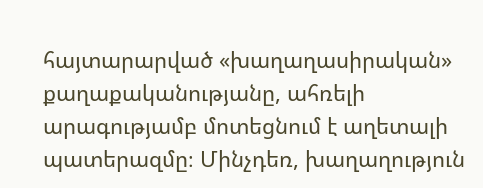հայտարարված «խաղաղասիրական» քաղաքականությանը, ահռելի արագությամբ մոտեցնում է աղետալի պատերազմը։ Մինչդեռ, խաղաղություն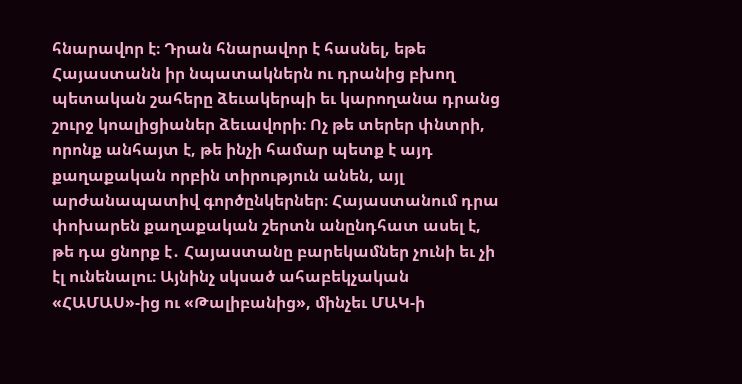հնարավոր է։ Դրան հնարավոր է հասնել, եթե Հայաստանն իր նպատակներն ու դրանից բխող պետական շահերը ձեւակերպի եւ կարողանա դրանց շուրջ կոալիցիաներ ձեւավորի։ Ոչ թե տերեր փնտրի, որոնք անհայտ է, թե ինչի համար պետք է այդ քաղաքական որբին տիրություն անեն, այլ արժանապատիվ գործընկերներ։ Հայաստանում դրա փոխարեն քաղաքական շերտն անընդհատ ասել է, թե դա ցնորք է․ Հայաստանը բարեկամներ չունի եւ չի էլ ունենալու։ Այնինչ սկսած ահաբեկչական «ՀԱՄԱՍ»-ից ու «Թալիբանից», մինչեւ ՄԱԿ-ի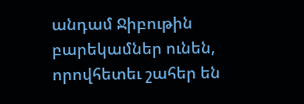անդամ Ջիբութին բարեկամներ ունեն, որովհետեւ շահեր են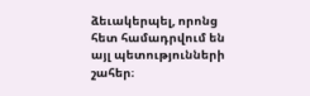ձեւակերպել, որոնց հետ համադրվում են այլ պետությունների շահեր։